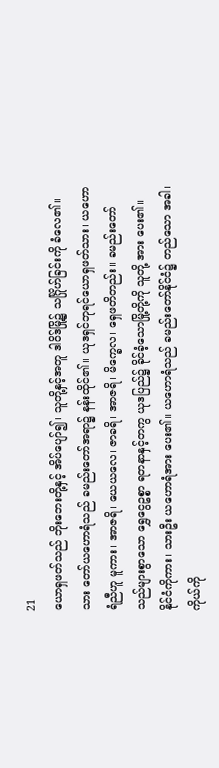21
ယောရှဖတ်သည် ဘိုးဘေးတို့နှင့် အိပ်ပျော်၍၊ သူတို့နှင့်အတူ ဒါဝိဒ်မြို့၌ သင်္ဂြိုဟ်ခြင်းကို ခံလေ၏။ သား တော်ယဟောရံသည် ခမည်းတော်အရာ၌ နန်းထိုင်၏။ ယုဒရှင်ဘုရင်ယောရှဖတ်သား၊ ယဟောရံညီဟူ မူကား၊ အာဇရိ၊ ယေယလေ၊ ဇာခရိ၊ အာဇရိ၊ မိက္ခေလ၊ ရှေဖတိတည်း။ ခမည်းတော်သည်များစွာသော ရွှေငွေဥစ္စာ ရတနာနှင့်တကွ ယုဒပြည်၌ ခိုင်ခံ့သောမြို့တို့ကို သူတို့ အား ပေး၏။ နိုင်ငံကိုကား၊ သားဦး ယဟောရံအား ပေး၏။ ယဟောရံသည် ခမည်းတော်နိုင်ငံ၌ တည်သော အခါ၊ ကိုယ်ကို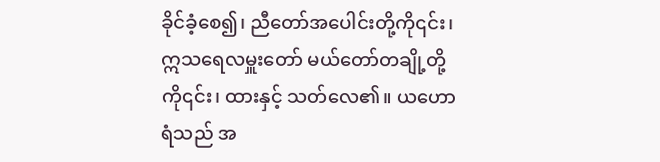ခိုင်ခံ့စေ၍၊ ညီတော်အပေါင်းတို့ကို၎င်း၊ ဣသရေလမှူးတော် မယ်တော်တချို့တို့ကို၎င်း၊ ထားနှင့် သတ်လေ၏။ ယဟောရံသည် အ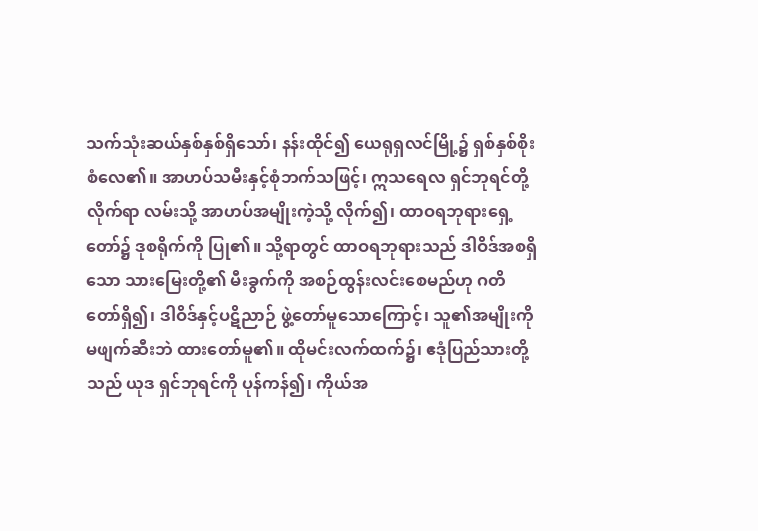သက်သုံးဆယ်နှစ်နှစ်ရှိသော်၊ နန်းထိုင်၍ ယေရုရှလင်မြို့၌ ရှစ်နှစ်စိုးစံလေ၏။ အာဟပ်သမီးနှင့်စုံဘက်သဖြင့်၊ ဣသရေလ ရှင်ဘုရင်တို့လိုက်ရာ လမ်းသို့ အာဟပ်အမျိုးကဲ့သို့ လိုက်၍၊ ထာဝရဘုရားရှေ့တော်၌ ဒုစရိုက်ကို ပြု၏။ သို့ရာတွင် ထာဝရဘုရားသည် ဒါဝိဒ်အစရှိသော သားမြေးတို့၏ မီးခွက်ကို အစဉ်ထွန်းလင်းစေမည်ဟု ဂတိတော်ရှိ၍၊ ဒါဝိဒ်နှင့်ပဋိညာဉ် ဖွဲ့တော်မူသောကြောင့်၊ သူ၏အမျိုးကို မဖျက်ဆီးဘဲ ထားတော်မူ၏။ ထိုမင်းလက်ထက်၌၊ ဧဒုံပြည်သားတို့သည် ယုဒ ရှင်ဘုရင်ကို ပုန်ကန်၍၊ ကိုယ်အ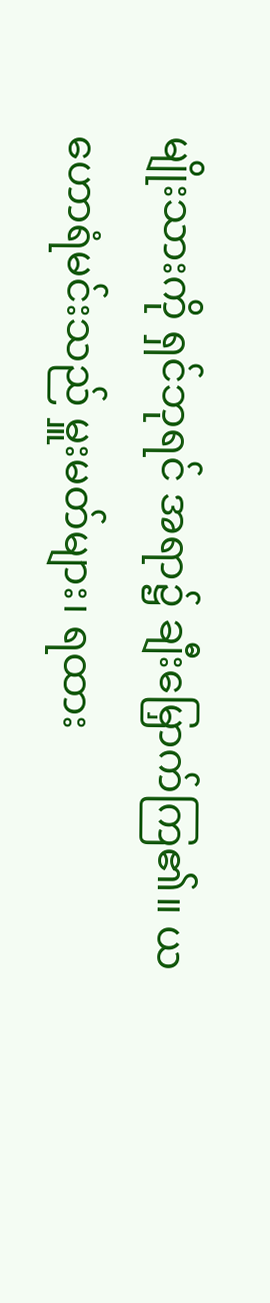မျိုးသားကို ရှင်ဘုရင် အရာ၌ ချီးမြှောက်ကြ၏။ ယဟောရံမင်းသည် မှူးမတ်များ၊ ရထား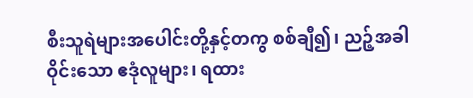စီးသူရဲများအပေါင်းတို့နှင့်တကွ စစ်ချီ၍၊ ညဉ့်အခါ ဝိုင်းသော ဧဒုံလူများ၊ ရထား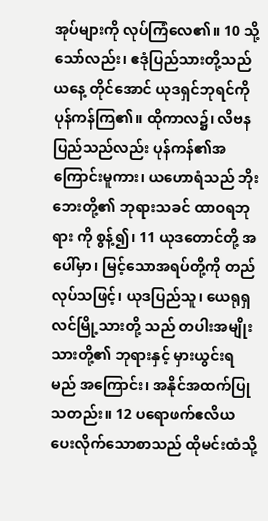အုပ်များကို လုပ်ကြံလေ၏။ 10 သို့သော်လည်း၊ ဧဒုံပြည်သားတို့သည် ယနေ့ တိုင်အောင် ယုဒရှင်ဘုရင်ကိုပုန်ကန်ကြ၏။ ထိုကာလ၌၊ လိဗနပြည်သည်လည်း ပုန်ကန်၏အကြောင်းမူကား၊ ယဟောရံသည် ဘိုးဘေးတို့၏ ဘုရားသခင် ထာဝရဘုရား ကို စွန့်၍၊ 11 ယုဒတောင်တို့ အပေါ်မှာ၊ မြင့်သောအရပ်တို့ကို တည်လုပ်သဖြင့်၊ ယုဒပြည်သူ၊ ယေရုရှလင်မြို့သားတို့ သည် တပါးအမျိုးသားတို့၏ ဘုရားနှင့် မှားယွင်းရမည် အကြောင်း၊ အနိုင်အထက်ပြုသတည်း။ 12 ပရောဖက်ဧလိယ ပေးလိုက်သောစာသည် ထိုမင်းထံသို့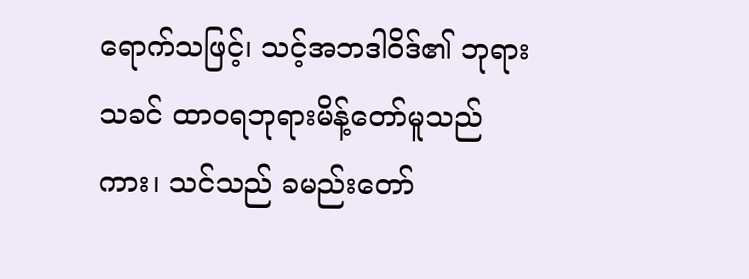ရောက်သဖြင့်၊ သင့်အဘဒါဝိဒ်၏ ဘုရား သခင် ထာဝရဘုရားမိန့်တော်မူသည်ကား၊ သင်သည် ခမည်းတော်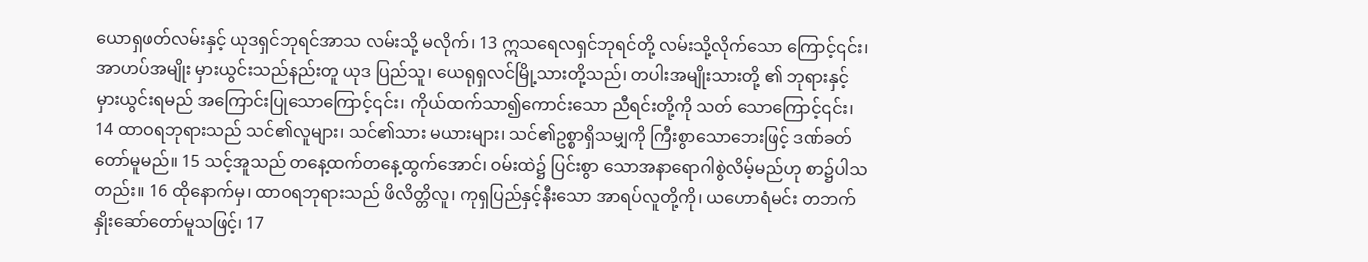ယောရှဖတ်လမ်းနှင့် ယုဒရှင်ဘုရင်အာသ လမ်းသို့ မလိုက်၊ 13 ဣသရေလရှင်ဘုရင်တို့ လမ်းသို့လိုက်သော ကြောင့်၎င်း၊ အာဟပ်အမျိုး မှားယွင်းသည်နည်းတူ ယုဒ ပြည်သူ၊ ယေရုရှလင်မြို့သားတို့သည်၊ တပါးအမျိုးသားတို့ ၏ ဘုရားနှင့်မှားယွင်းရမည် အကြောင်းပြုသောကြောင့်၎င်း၊ ကိုယ်ထက်သာ၍ကောင်းသော ညီရင်းတို့ကို သတ် သောကြောင့်၎င်း၊ 14 ထာဝရဘုရားသည် သင်၏လူများ၊ သင်၏သား မယားများ၊ သင်၏ဥစ္စာရှိသမျှကို ကြီးစွာသောဘေးဖြင့် ဒဏ်ခတ်တော်မူမည်။ 15 သင့်အူသည် တနေ့ထက်တနေ့ထွက်အောင်၊ ဝမ်းထဲ၌ ပြင်းစွာ သောအနာရောဂါစွဲလိမ့်မည်ဟု စာ၌ပါသတည်း။ 16 ထိုနောက်မှ၊ ထာဝရဘုရားသည် ဖိလိတ္တိလူ၊ ကုရှပြည်နှင့်နီးသော အာရပ်လူတို့ကို၊ ယဟောရံမင်း တဘက် နှိုးဆော်တော်မူသဖြင့်၊ 17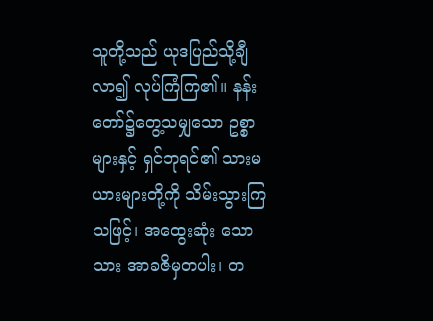သူတို့သည် ယုဒပြည်သို့ချီလာ၍ လုပ်ကြံကြ၏။ နန်းတော်၌တွေ့သမျှသော ဥစ္စာများနှင့် ရှင်ဘုရင်၏ သားမယားများတို့ကို သိမ်းသွားကြသဖြင့်၊ အထွေးဆုံး သောသား အာခဇိမှတပါး၊ တ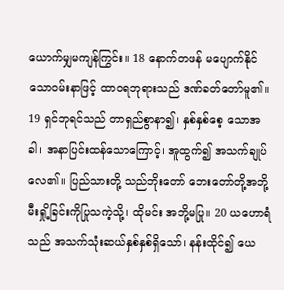ယောက်မျှမကျန်ကြွင်း။ 18 နောက်တဖန် မပျောက်နိုင်သောဝမ်းနာဖြင့် ထာဝရဘုရားသည် ဒဏ်ခတ်တော်မူ၏။ 19 ရှင်ဘုရင်သည် တာရှည်စွာနာ၍၊ နှစ်နှစ်စေ့ သောအခါ၊ အနာပြင်းထန်သောကြောင့်၊ အူထွက်၍ အသက်ချုပ်လေ၏။ ပြည်သားတို့ သည်ဘိုးတော် ဘေးတော်တို့အဘို့ မီးရှို့ခြင်းကိုပြုသကဲ့သို့၊ ထိုမင်း အဘို့မပြု။ 20 ယဟောရံသည် အသက်သုံးဆယ်နှစ်နှစ်ရှိသော်၊ နန်းထိုင်၍ ယေ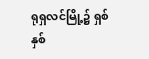ရုရှလင်မြို့၌ ရှစ်နှစ်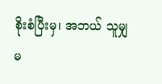စိုးစံပြီးမှ၊ အဘယ် သူမျှ မ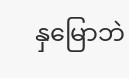နှမြောဘဲ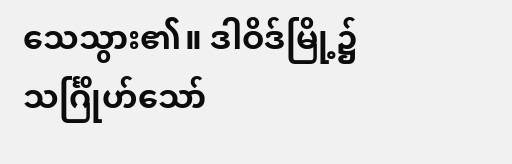သေသွား၏။ ဒါဝိဒ်မြို့၌ သင်္ဂြိုဟ်သော်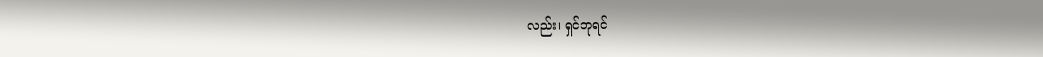လည်း၊ ရှင်ဘုရင်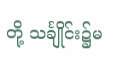တို့ သင်္ချိုင်း၌မ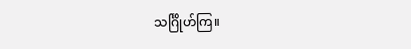သင်္ဂြိုဟ်ကြ။